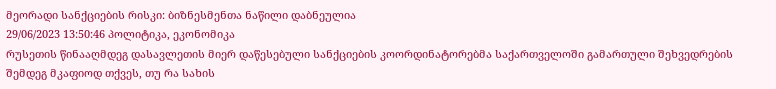მეორადი სანქციების რისკი: ბიზნესმენთა ნაწილი დაბნეულია
29/06/2023 13:50:46 პოლიტიკა, ეკონომიკა
რუსეთის წინააღმდეგ დასავლეთის მიერ დაწესებული სანქციების კოორდინატორებმა საქართველოში გამართული შეხვედრების შემდეგ მკაფიოდ თქვეს, თუ რა სახის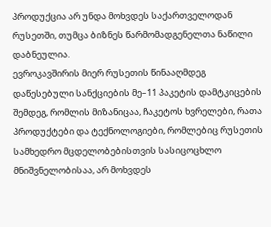პროდუქცია არ უნდა მოხვდეს საქართველოდან რუსეთში, თუმცა ბიზნეს წარმომადგენელთა ნაწილი დაბნეულია.
ევროკავშირის მიერ რუსეთის წინააღმდეგ დაწესებული სანქციების მე–11 პაკეტის დამტკიცების შემდეგ, რომლის მიზანიცაა, ჩაკეტოს ხვრელები, რათა პროდუქტები და ტექნოლოგიები, რომლებიც რუსეთის სამხედრო მცდელობებისთვის სასიცოცხლო მნიშვნელობისაა, არ მოხვდეს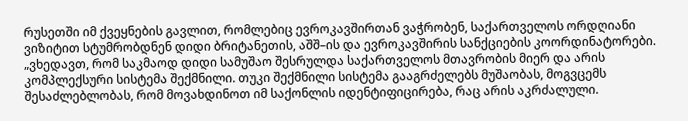რუსეთში იმ ქვეყნების გავლით, რომლებიც ევროკავშირთან ვაჭრობენ, საქართველოს ორდღიანი ვიზიტით სტუმრობდნენ დიდი ბრიტანეთის, აშშ–ის და ევროკავშირის სანქციების კოორდინატორები.
„ვხედავთ, რომ საკმაოდ დიდი სამუშაო შესრულდა საქართველოს მთავრობის მიერ და არის კომპლექსური სისტემა შექმნილი. თუკი შექმნილი სისტემა გააგრძელებს მუშაობას, მოგვცემს შესაძლებლობას, რომ მოვახდინოთ იმ საქონლის იდენტიფიცირება, რაც არის აკრძალული.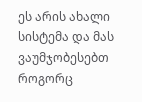ეს არის ახალი სისტემა და მას ვაუმჯობესებთ როგორც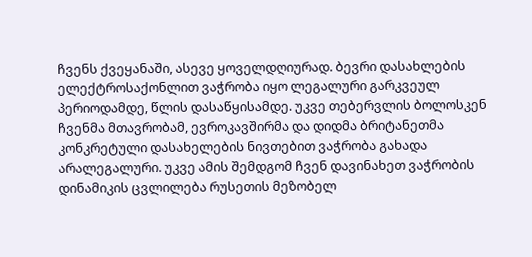ჩვენს ქვეყანაში, ასევე ყოველდღიურად. ბევრი დასახლების ელექტროსაქონლით ვაჭრობა იყო ლეგალური გარკვეულ პერიოდამდე, წლის დასაწყისამდე. უკვე თებერვლის ბოლოსკენ ჩვენმა მთავრობამ, ევროკავშირმა და დიდმა ბრიტანეთმა კონკრეტული დასახელების ნივთებით ვაჭრობა გახადა არალეგალური. უკვე ამის შემდგომ ჩვენ დავინახეთ ვაჭრობის დინამიკის ცვლილება რუსეთის მეზობელ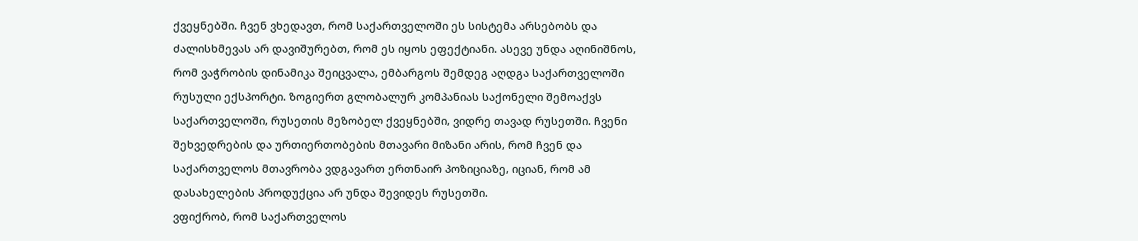ქვეყნებში. ჩვენ ვხედავთ, რომ საქართველოში ეს სისტემა არსებობს და ძალისხმევას არ დავიშურებთ, რომ ეს იყოს ეფექტიანი. ასევე უნდა აღინიშნოს, რომ ვაჭრობის დინამიკა შეიცვალა, ემბარგოს შემდეგ აღდგა საქართველოში რუსული ექსპორტი. ზოგიერთ გლობალურ კომპანიას საქონელი შემოაქვს საქართველოში, რუსეთის მეზობელ ქვეყნებში, ვიდრე თავად რუსეთში. ჩვენი შეხვედრების და ურთიერთობების მთავარი მიზანი არის, რომ ჩვენ და საქართველოს მთავრობა ვდგავართ ერთნაირ პოზიციაზე, იციან, რომ ამ დასახელების პროდუქცია არ უნდა შევიდეს რუსეთში.
ვფიქრობ, რომ საქართველოს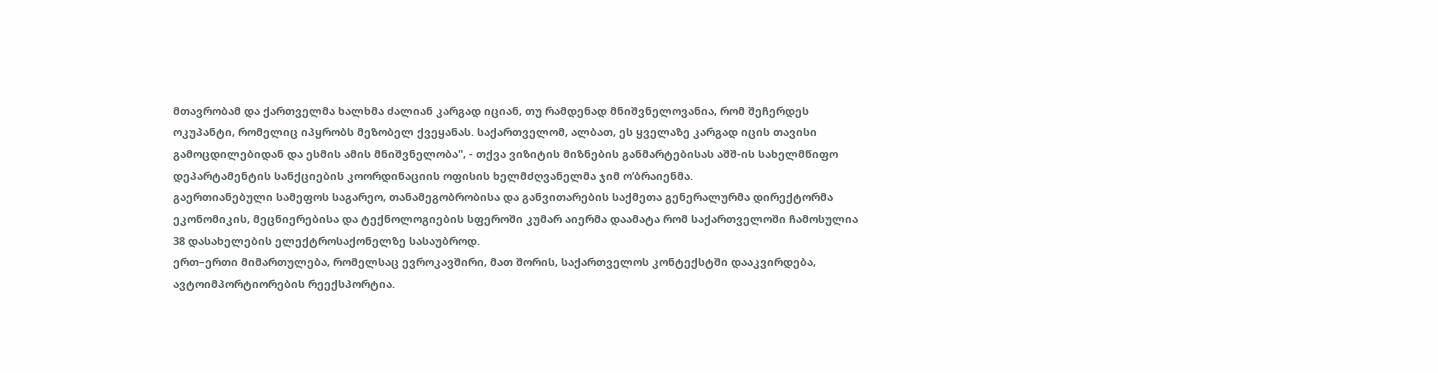მთავრობამ და ქართველმა ხალხმა ძალიან კარგად იციან, თუ რამდენად მნიშვნელოვანია, რომ შეჩერდეს ოკუპანტი, რომელიც იპყრობს მეზობელ ქვეყანას. საქართველომ, ალბათ, ეს ყველაზე კარგად იცის თავისი გამოცდილებიდან და ესმის ამის მნიშვნელობა", - თქვა ვიზიტის მიზნების განმარტებისას აშშ-ის სახელმწიფო დეპარტამენტის სანქციების კოორდინაციის ოფისის ხელმძღვანელმა ჯიმ ო’ბრაიენმა.
გაერთიანებული სამეფოს საგარეო, თანამეგობრობისა და განვითარების საქმეთა გენერალურმა დირექტორმა ეკონომიკის, მეცნიერებისა და ტექნოლოგიების სფეროში კუმარ აიერმა დაამატა რომ საქართველოში ჩამოსულია 38 დასახელების ელექტროსაქონელზე სასაუბროდ.
ერთ–ერთი მიმართულება, რომელსაც ევროკავშირი, მათ შორის, საქართველოს კონტექსტში დააკვირდება, ავტოიმპორტიორების რეექსპორტია.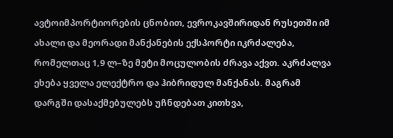ავტოიმპორტიორების ცნობით, ევროკავშირიდან რუსეთში იმ ახალი და მეორადი მანქანების ექსპორტი იკრძალება, რომელთაც 1,9 ლ–ზე მეტი მოცულობის ძრავა აქვთ. აკრძალვა ეხება ყველა ელექტრო და ჰიბრიდულ მანქანას. მაგრამ დარგში დასაქმებულებს უჩნდებათ კითხვა,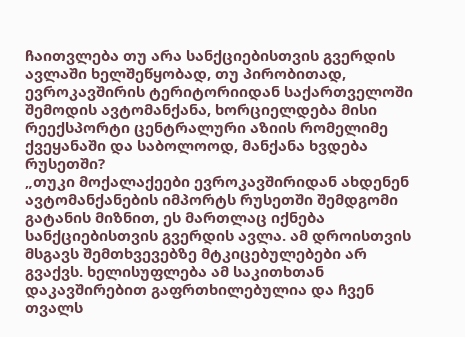ჩაითვლება თუ არა სანქციებისთვის გვერდის ავლაში ხელშეწყობად, თუ პირობითად, ევროკავშირის ტერიტორიიდან საქართველოში შემოდის ავტომანქანა, ხორციელდება მისი რეექსპორტი ცენტრალური აზიის რომელიმე ქვეყანაში და საბოლოოდ, მანქანა ხვდება რუსეთში?
„თუკი მოქალაქეები ევროკავშირიდან ახდენენ ავტომანქანების იმპორტს რუსეთში შემდგომი გატანის მიზნით, ეს მართლაც იქნება სანქციებისთვის გვერდის ავლა. ამ დროისთვის მსგავს შემთხვევებზე მტკიცებულებები არ გვაქვს. ხელისუფლება ამ საკითხთან დაკავშირებით გაფრთხილებულია და ჩვენ თვალს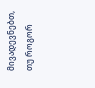მივადევნებთ, თუ როგორ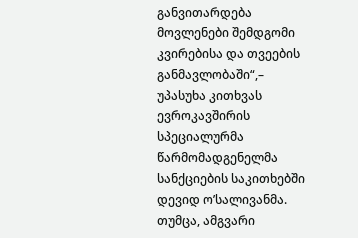განვითარდება მოვლენები შემდგომი კვირებისა და თვეების განმავლობაში“,– უპასუხა კითხვას ევროკავშირის სპეციალურმა წარმომადგენელმა სანქციების საკითხებში დევიდ ო’სალივანმა.
თუმცა, ამგვარი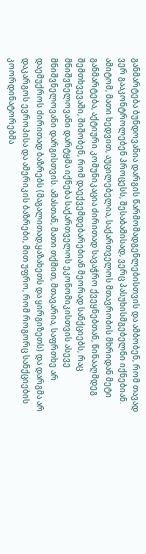განმარტება ბუნდოვანია დარგის წარმომადგენლებისთვის და ამბობენ, რომ თავად ვერ გააკონტროლებენ პროცესს, შესაბამისად, ვერც პასუხისმგებელნი იქნებიან. ამიტომ, მათი ხედვით, აუცილებელია, საქართველოს მთავრობის მხრიდან მეტი განმარტება, აქტიური კომუნიკაცია ძირითად სავაჭრო ქვეყნებთან, წინააღმდეგ შემთხვევაში, შიშობენ, რომ დაექვემდებარებიან მეორად სანქციებს, რაც მნიშვნელოვანი დარტყმა იქნება საქართველოს ეკონომიკისთვის ასევე მნიშვნელოვანი დარგისთვის. ამასთან, მათი თქმით, მთავარია, საფრთხე არ დაემუქროს ძირითად ბაზრებს (მაგალითად,ყაზახეთს და ყირგიზეთს) და დარგმა არ დაკარგოს ევროპისა და ამერიკის ბაზრები, მით უფრო, რომ როგორც სანქციების კოორდინატორებმა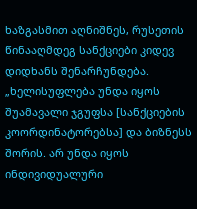ხაზგასმით აღნიშნეს, რუსეთის წინააღმდეგ სანქციები კიდევ დიდხანს შენარჩუნდება.
„ხელისუფლება უნდა იყოს შუამავალი ჯგუფსა [სანქციების კოორდინატორებსა] და ბიზნესს შორის. არ უნდა იყოს ინდივიდუალური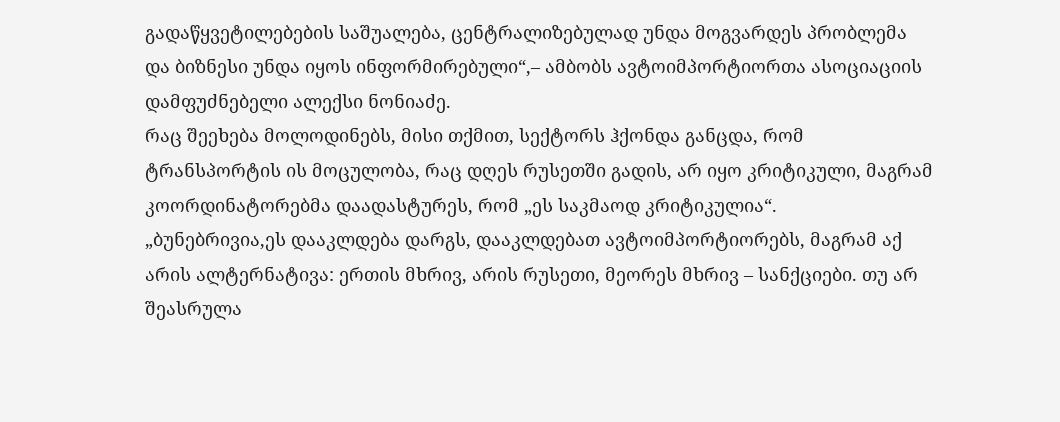გადაწყვეტილებების საშუალება, ცენტრალიზებულად უნდა მოგვარდეს პრობლემა და ბიზნესი უნდა იყოს ინფორმირებული“,– ამბობს ავტოიმპორტიორთა ასოციაციის დამფუძნებელი ალექსი ნონიაძე.
რაც შეეხება მოლოდინებს, მისი თქმით, სექტორს ჰქონდა განცდა, რომ ტრანსპორტის ის მოცულობა, რაც დღეს რუსეთში გადის, არ იყო კრიტიკული, მაგრამ კოორდინატორებმა დაადასტურეს, რომ „ეს საკმაოდ კრიტიკულია“.
„ბუნებრივია,ეს დააკლდება დარგს, დააკლდებათ ავტოიმპორტიორებს, მაგრამ აქ არის ალტერნატივა: ერთის მხრივ, არის რუსეთი, მეორეს მხრივ – სანქციები. თუ არ შეასრულა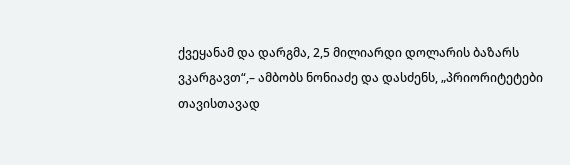ქვეყანამ და დარგმა, 2,5 მილიარდი დოლარის ბაზარს ვკარგავთ“,– ამბობს ნონიაძე და დასძენს, „პრიორიტეტები თავისთავად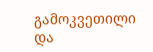გამოკვეთილი და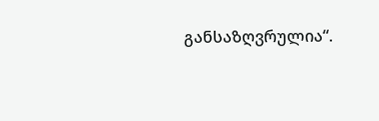განსაზღვრულია“.